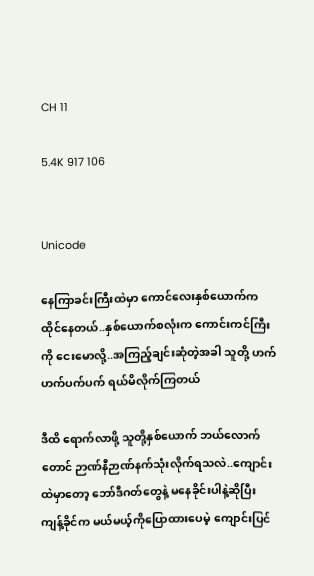CH 11

5.4K 917 106


Unicode

နေကြာခင်းကြီးထဲမှာ ကောင်လေးနှစ်ယောက်က ထိုင်နေတယ်..နှစ်ယောက်စလုံးက ကောင်းကင်ကြီးကို ငေးမောလို့..အကြည့်ချင်းဆုံတဲ့အခါ သူတို့ ဟက်ဟက်ပက်ပက် ရယ်မိလိုက်ကြတယ်

ဒီထိ ရောက်လာဖို့ သူတို့နှစ်ယောက် ဘယ်လောက်တောင် ဉာဏ်နီဉာဏ်နက်သုံးလိုက်ရသလဲ..ကျောင်းထဲမှာတော့ ဘော်ဒီဂတ်တွေနဲ့ မနေခိုင်းပါနဲ့ဆိုပြီး ကျန့်ခိုင်က မယ်မယ့်ကိုပြောထားပေမဲ့ ကျောင်းပြင်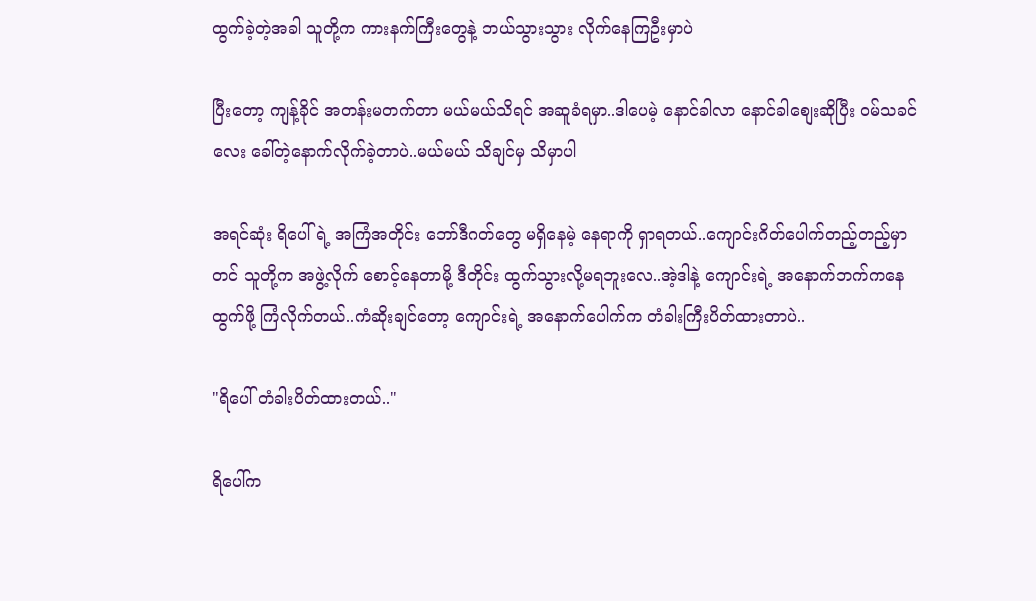ထွက်ခဲ့တဲ့အခါ သူတို့က ကားနက်ကြီးတွေနဲ့ ဘယ်သွားသွား လိုက်နေကြဦးမှာပဲ

ပြီးတော့ ကျန့်ခိုင် အတန်းမတက်တာ မယ်မယ်သိရင် အဆူခံရမှာ..ဒါပေမဲ့ နောင်ခါလာ နောင်ခါစျေးဆိုပြီး ဝမ်သခင်လေး ခေါ်တဲ့နောက်လိုက်ခဲ့တာပဲ..မယ်မယ် သိချင်မှ သိမှာပါ

အရင်ဆုံး ရိပေါ်ရဲ့ အကြံအတိုင်း ဘော်ဒီဂတ်တွေ မရှိနေမဲ့ နေရာကို ရှာရတယ်..ကျောင်းဂိတ်ပေါက်တည့်တည့်မှာတင် သူတို့က အဖွဲ့လိုက် စောင့်နေတာမို့ ဒီတိုင်း ထွက်သွားလို့မရဘူးလေ..အဲ့ဒါနဲ့ ကျောင်းရဲ့ အနောက်ဘက်ကနေ ထွက်ဖို့ ကြံလိုက်တယ်..ကံဆိုးချင်တော့ ကျောင်းရဲ့ အနောက်ပေါက်က တံခါးကြီးပိတ်ထားတာပဲ..

"ရိပေါ် တံခါးပိတ်ထားတယ်.."

ရိပေါ်က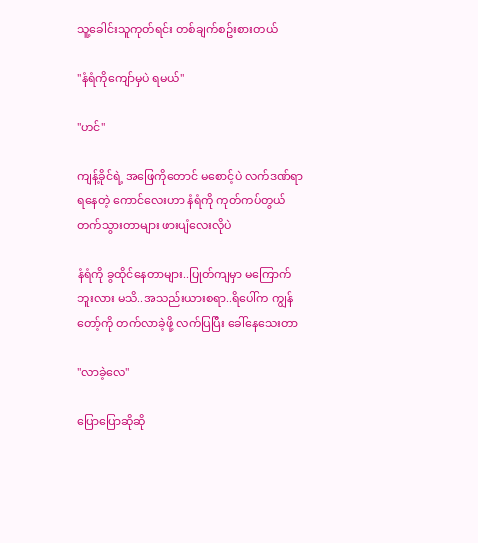သူ့ခေါင်းသူကုတ်ရင်း တစ်ချက်စဥ်းစားတယ်

"နံရံကိုကျော်မှပဲ ရမယ်"

"ဟင်"

ကျန့်ခိုင်ရဲ့ အဖြေကိုတောင် မစောင့်ပဲ လက်ဒဏ်ရာရနေတဲ့ ကောင်လေးဟာ နံရံကို ကုတ်ကပ်တွယ်တက်သွားတာများ ဖားပျံလေးလိုပဲ

နံရံကို ခွထိုင်နေတာများ..ပြုတ်ကျမှာ မကြောက်ဘူးလား မသိ..အသည်းယားစရာ..ရိပေါ်က ကျွန်တော့်ကို တက်လာခဲ့ဖို့ လက်ပြပြီး ခေါ်နေသေးတာ

"လာခဲ့လေ"

ပြောပြောဆိုဆို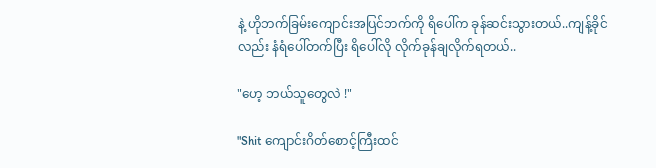နဲ့ ဟိုဘက်ခြမ်းကျောင်းအပြင်ဘက်ကို ရိပေါ်က ခုန်ဆင်းသွားတယ်..ကျန့်ခိုင်လည်း နံရံပေါ်တက်ပြီး ရိပေါ်လို လိုက်ခုန်ချလိုက်ရတယ်..

"ဟေ့ ဘယ်သူတွေလဲ !"

"Shit ကျောင်းဂိတ်စောင့်ကြီးထင်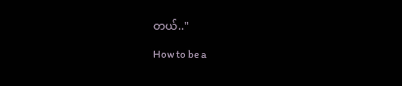တယ်.."

How to be a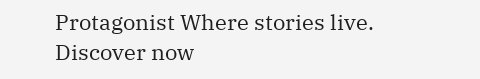Protagonist Where stories live. Discover now